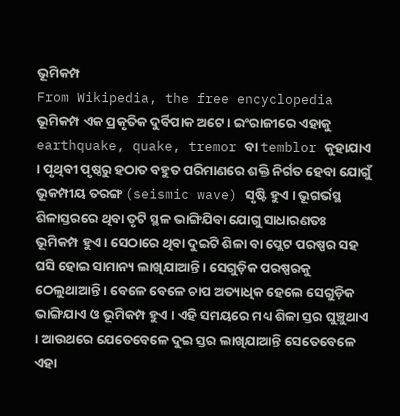ଭୂମିକମ୍ପ
From Wikipedia, the free encyclopedia
ଭୂମିକମ୍ପ ଏକ ପ୍ରକୃତିକ ଦୁର୍ବିପାକ ଅଟେ । ଇଂରାଜୀରେ ଏହାକୁ earthquake, quake, tremor ବା temblor କୁହାଯାଏ । ପୃଥିବୀ ପୃଷ୍ଠରୁ ହଠାତ ବହୁତ ପରିମାଣରେ ଶକ୍ତି ନିର୍ଗତ ହେବା ଯୋଗୁଁ ଭୂକମ୍ପୀୟ ତରଙ୍ଗ (seismic wave) ସୃଷ୍ଟି ହୁଏ । ଭୂଗର୍ଭସ୍ଥ ଶିଳାସ୍ତରରେ ଥିବା ତୃଟି ସ୍ଥଳ ଭାଙ୍ଗିଯିବା ଯୋଗୁ ସାଧାରଣତଃ ଭୂମିକମ୍ପ ହୁଏ । ସେଠାରେ ଥିବା ଦୁଇଟି ଶିଳା ବା ପ୍ଲେଟ ପରଷ୍ପର ସହ ଘସି ହୋଇ ସାମାନ୍ୟ ଲାଖିଯାଆନ୍ତି । ସେଗୁଡ଼ିକ ପରଷ୍ପରକୁ ଠେଲୁଥାଆନ୍ତି । ବେଳେ ବେଳେ ଚାପ ଅତ୍ୟାଧିକ ହେଲେ ସେଗୁଡ଼ିକ ଭାଙ୍ଗିଯାଏ ଓ ଭୂମିକମ୍ପ ହୁଏ । ଏହି ସମୟରେ ମଧ୍ୟ ଶିଳା ସ୍ତର ଘୁଞ୍ଚୁଥାଏ । ଆଉଥରେ ଯେତେବେଳେ ଦୁଇ ସ୍ତର ଲାଖିଯାଆନ୍ତି ସେତେବେଳେ ଏହା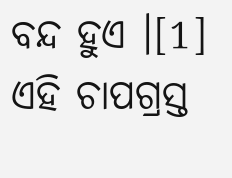ବନ୍ଦ ହୁଏ ।[1] ଏହି ଚାପଗ୍ରସ୍ତ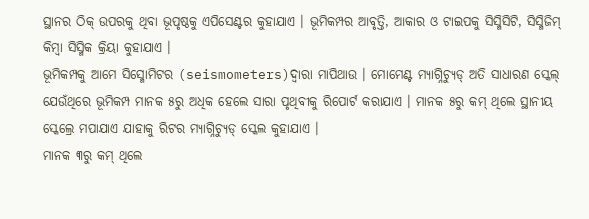ସ୍ଥାନର ଠିକ୍ ଉପରକୁ ଥିବା ଭୂପୃଷ୍ଠକୁ ଏପିସେଣ୍ଟର କୁହାଯାଏ । ଭୂମିକମ୍ପର ଆବୃତ୍ତି, ଆକାର ଓ ଟାଇପକୁ ସିସ୍ମିସିଟି, ସିସ୍ମିଜିମ୍ କିମ୍ବା ସିସ୍ମିକ କ୍ରିୟା କୁହାଯାଏ ।
ଭୂମିକମ୍ପକୁ ଆମେ ସିସ୍ମୋମିଟର (seismometers)ଦ୍ୱାରା ମାପିଥାଉ । ମୋମେଣ୍ଟ ମ୍ୟାଗ୍ନିଚ୍ୟୁଡ୍ ଅତି ସାଧାରଣ ସ୍କେଲ୍ ଯେଉଁଥିରେ ଭୂମିକମ୍ପ ମାନକ ୫ରୁ ଅଧିକ ହେଲେ ସାରା ପୃଥିବୀକୁ ରିପୋର୍ଟ କରାଯାଏ । ମାନକ ୫ରୁ କମ୍ ଥିଲେ ସ୍ଥାନୀୟ ସ୍କେଲ୍ରେ ମପାଯାଏ ଯାହାକୁ ରିଟର ମ୍ୟାଗ୍ନିଚ୍ୟୁଡ୍ ସ୍କେଲ କୁହାଯାଏ ।
ମାନକ ୩ରୁ କମ୍ ଥିଲେ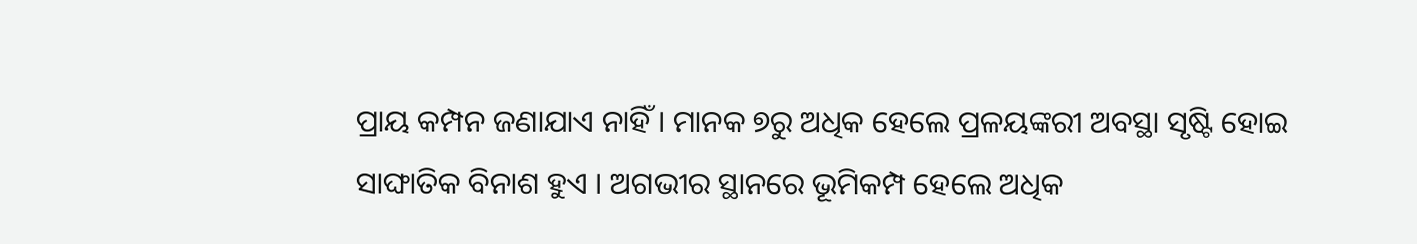ପ୍ରାୟ କମ୍ପନ ଜଣାଯାଏ ନାହିଁ । ମାନକ ୭ରୁ ଅଧିକ ହେଲେ ପ୍ରଳୟଙ୍କରୀ ଅବସ୍ଥା ସୃଷ୍ଟି ହୋଇ ସାଙ୍ଘାତିକ ବିନାଶ ହୁଏ । ଅଗଭୀର ସ୍ଥାନରେ ଭୂମିକମ୍ପ ହେଲେ ଅଧିକ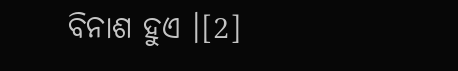ବିନାଶ ହୁଏ ।[2]